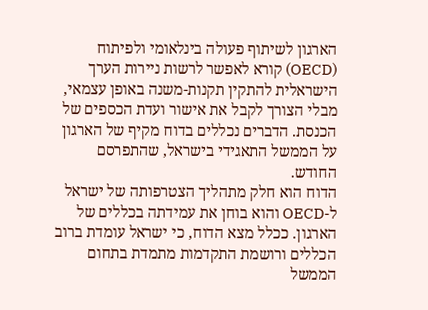הארגון לשיתוף פעולה בינלאומי ולפיתוח (OECD) קורא לאפשר לרשות ניירות הערך הישראלית להתקין תקנות-משנה באופן עצמאי, מבלי הצורך לקבל את אישור ועדת הכספים של הכנסת. הדברים נכללים בדוח מקיף של הארגון על הממשל התאגידי בישראל, שהתפרסם החודש.
הדוח הוא חלק מתהליך הצטרפותה של ישראל ל-OECD והוא בוחן את עמידתה בכללים של הארגון. ככלל מצא הדוח, כי ישראל עומדת ברוב הכללים ורושמת התקדמות מתמדת בתחום הממשל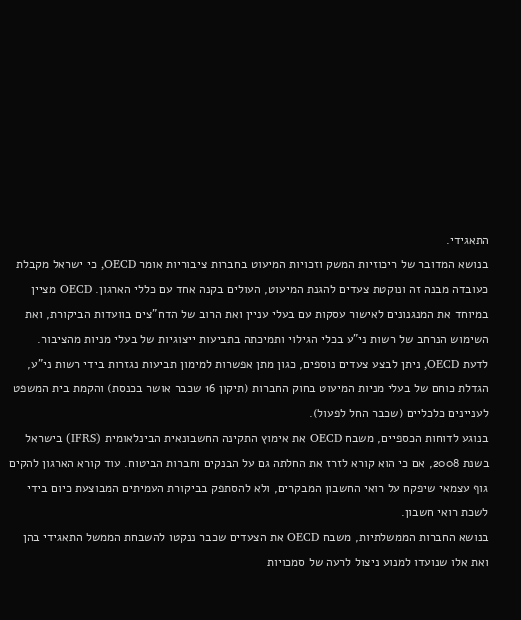התאגידי.
בנושא המדובר של ריכוזיות המשק וזכויות המיעוט בחברות ציבוריות אומר OECD, כי ישראל מקבלת כעובדה מבנה זה ונוקטת צעדים להגנת המיעוט, העולים בקנה אחד עם כללי הארגון. OECD מציין במיוחד את המנגנונים לאישור עסקות עם בעלי עניין ואת הרוב של הדח"צים בוועדות הביקורת, ואת השימוש הנרחב של רשות ני"ע בכלי הגילוי ותמיכתה בתביעות ייצוגיות של בעלי מניות מהציבור.
לדעת OECD, ניתן לבצע צעדים נוספים, כגון מתן אפשרות למימון תביעות נגזרות בידי רשות ני"ע, הגדלת כוחם של בעלי מניות המיעוט בחוק החברות (תיקון 16 שכבר אושר בכנסת) והקמת בית המשפט לעניינים כלכליים (שכבר החל לפעול).
בנוגע לדוחות הכספיים, משבח OECD את אימוץ התקינה החשבונאית הבינלאומית (IFRS) בישראל בשנת 2008, אם כי הוא קורא לזרז את החלתה גם על הבנקים וחברות הביטוח. עוד קורא הארגון להקים גוף עצמאי שיפקח על רואי החשבון המבקרים, ולא להסתפק בביקורת העמיתים המבוצעת כיום בידי לשכת רואי חשבון.
בנושא החברות הממשלתיות, משבח OECD את הצעדים שכבר ננקטו להשבחת הממשל התאגידי בהן ואת אלו שנועדו למנוע ניצול לרעה של סמכויות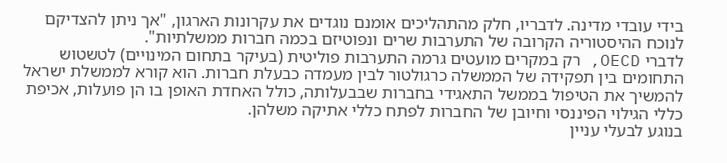בידי עובדי מדינה. לדבריו, חלק מהתהליכים אומנם נוגדים את עקרונות הארגון, "אך ניתן להצדיקם לנוכח ההיסטוריה הקרובה של התערבות שרים ונפוטיזם בכמה חברות ממשלתיות".
לדברי OECD, רק במקרים מועטים גרמה התערבות פוליטית (בעיקר בתחום המינויים) לטשטוש התחומים בין תפקידה של הממשלה כרגולטור לבין מעמדה כבעלת חברות. הוא קורא לממשלת ישראל להמשיך את הטיפול בממשל התאגידי בחברות שבבעלותה, כולל האחדת האופן בו הן פועלות, אכיפת כללי הגילוי הפיננסי וחיובן של החברות לפתח כללי אתיקה משלהן.
בנוגע לבעלי עניין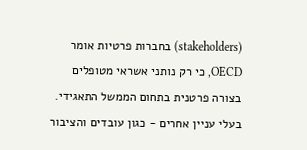(stakeholders) בחברות פרטיות אומר OECD, כי רק נותני אשראי מטופלים בצורה פרטנית בתחום הממשל התאגידי. בעלי עניין אחרים - כגון עובדים והציבור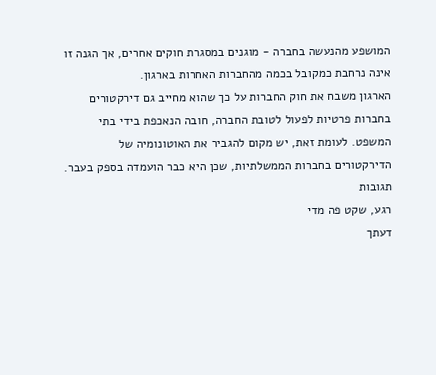המושפע מהנעשה בחברה - מוגנים במסגרת חוקים אחרים, אך הגנה זו אינה נרחבת כמקובל בכמה מהחברות האחרות בארגון.
הארגון משבח את חוק החברות על כך שהוא מחייב גם דירקטורים בחברות פרטיות לפעול לטובת החברה, חובה הנאכפת בידי בתי המשפט. לעומת זאת, יש מקום להגביר את האוטונומיה של הדירקטורים בחברות הממשלתיות, שכן היא כבר הועמדה בספק בעבר.
תגובות
רגע, שקט פה מדי
דעתך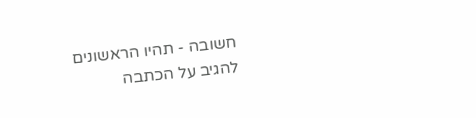חשובה - תהיו הראשונים להגיב על הכתבה